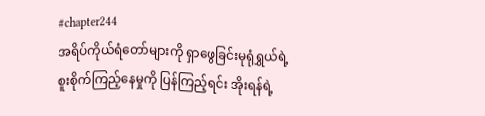#chapter244
အရိပ်ကိုယ်ရံတော်များကို ရှာဖွေခြင်းမုရုံရွှယ်ရဲ့ စူးစိုက်ကြည့်နေမှုကို ပြန်ကြည့်ရင်း အိုးရန်ရဲ့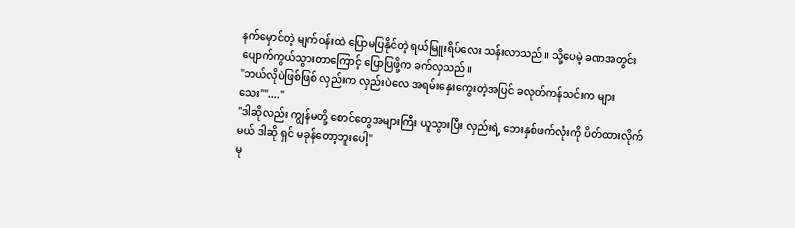နက်မှောင်တဲ့ မျက်ဝန်းထဲ ပြောမပြနိုင်တဲ့ ရယ်မြူးရိပ်လေး သန်းလာသည်။ သို့ပေမဲ့ ခဏအတွင်း ပျောက်ကွယ်သွားတာကြောင့် ပြောပြဖို့က ခက်လှသည်။
"ဘယ်လိုပဲဖြစ်ဖြစ် လှည်းက လှည်းပဲလေ အရမ်းနှေးကွေးတဲ့အပြင် ခလုတ်ကန်သင်းက များသေး""...."
"ဒါဆိုလည်း ကျွန်မတို့ စောင်တွေအများကြီး ယူသွားပြီး လှည်းရဲ့ ဘေးနှစ်ဖက်လုံးကို ပိတ်ထားလိုက်မယ် ဒါဆို ရှင် မခုန်တော့ဘူးပေါ့"
မု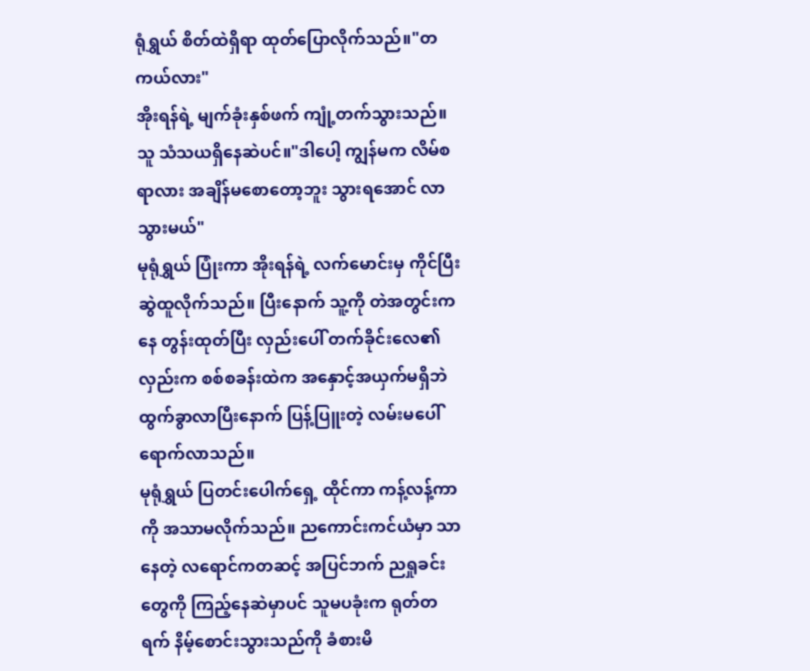ရုံရွှယ် စိတ်ထဲရှိရာ ထုတ်ပြောလိုက်သည်။"တကယ်လား"
အိုးရန်ရဲ့ မျက်ခုံးနှစ်ဖက် ကျုံ့တက်သွားသည်။ သူ သံသယရှိနေဆဲပင်။"ဒါပေါ့ ကျွန်မက လိမ်စရာလား အချိန်မစောတော့ဘူး သွားရအောင် လာ သွားမယ်"
မုရုံရွှယ် ပြုံးကာ အိုးရန်ရဲ့ လက်မောင်းမှ ကိုင်ပြီး ဆွဲထူလိုက်သည်။ ပြီးနောက် သူ့ကို တဲအတွင်းကနေ တွန်းထုတ်ပြီး လှည်းပေါ် တက်ခိုင်းလေ၏လှည်းက စစ်စခန်းထဲက အနှောင့်အယှက်မရှိဘဲ ထွက်ခွာလာပြီးနောက် ပြန့်ပြူးတဲ့ လမ်းမပေါ် ရောက်လာသည်။
မုရုံရွှယ် ပြတင်းပေါက်ရှေ့ ထိုင်ကာ ကန့်လန့်ကာကို အသာမလိုက်သည်။ ညကောင်းကင်ယံမှာ သာနေတဲ့ လရောင်ကတဆင့် အပြင်ဘက် ညရှုခင်းတွေကို ကြည့်နေဆဲမှာပင် သူမပခုံးက ရုတ်တရက် နိမ့်စောင်းသွားသည်ကို ခံစားမိ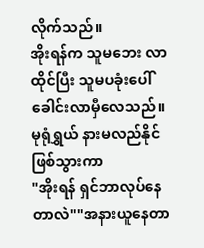လိုက်သည်။
အိုးရန်က သူမဘေး လာထိုင်ပြီး သူမပခုံးပေါ် ခေါင်းလာမှီလေသည်။ မုရုံရွှယ် နားမလည်နိုင် ဖြစ်သွားကာ
"အိုးရန် ရှင်ဘာလုပ်နေတာလဲ""အနားယူနေတာ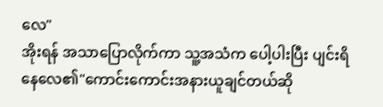လေ"
အိုးရန် အသာပြောလိုက်ကာ သူ့အသံက ပေါ့ပါးပြီး ပျင်းရိနေလေ၏"ကောင်းကောင်းအနားယူချင်တယ်ဆို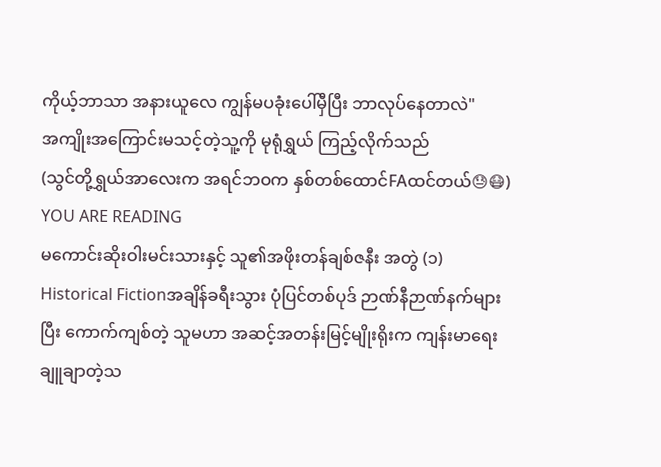ကိုယ့်ဘာသာ အနားယူလေ ကျွန်မပခုံးပေါ်မှီပြီး ဘာလုပ်နေတာလဲ"
အကျိုးအကြောင်းမသင့်တဲ့သူ့ကို မုရုံရွှယ် ကြည့်လိုက်သည်
(သွင်တို့ရွှယ်အာလေးက အရင်ဘဝက နှစ်တစ်ထောင်FAထင်တယ်😓😷)
YOU ARE READING
မကောင်းဆိုးဝါးမင်းသားနှင့် သူ၏အဖိုးတန်ချစ်ဇနီး အတွဲ (၁)
Historical Fictionအချိန်ခရီးသွား ပုံပြင်တစ်ပုဒ် ဉာဏ်နီဉာဏ်နက်များပြီး ကောက်ကျစ်တဲ့ သူမဟာ အဆင့်အတန်းမြင့်မျိုးရိုးက ကျန်းမာရေးချူချာတဲ့သ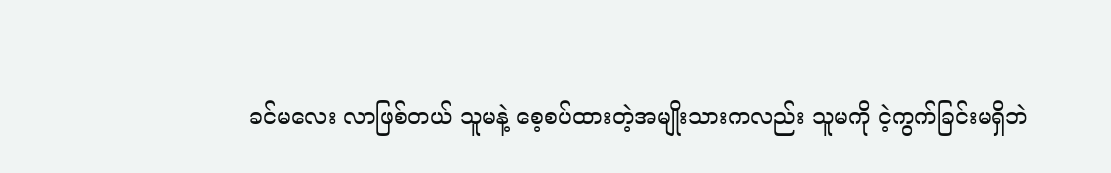ခင်မလေး လာဖြစ်တယ် သူမနဲ့ စေ့စပ်ထားတဲ့အမျိုးသားကလည်း သူမကို ငဲ့ကွက်ခြင်းမရှိဘဲ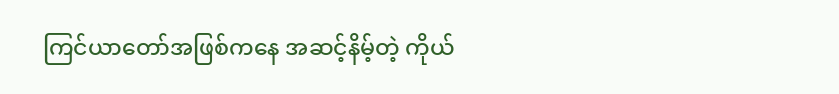ကြင်ယာတော်အဖြစ်ကနေ အဆင့်နိမ့်တဲ့ ကိုယ်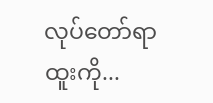လုပ်တော်ရာထူးကို...